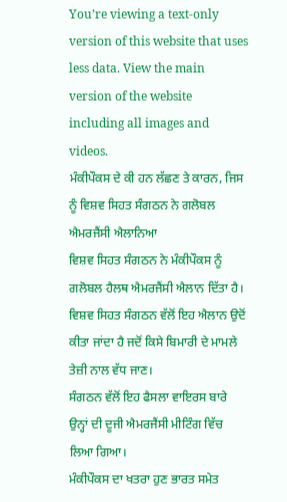You’re viewing a text-only version of this website that uses less data. View the main version of the website including all images and videos.
ਮੰਕੀਪੌਕਸ ਦੇ ਕੀ ਹਨ ਲੱਛਣ ਤੇ ਕਾਰਨ, ਜਿਸ ਨੂੰ ਵਿਸ਼ਵ ਸਿਹਤ ਸੰਗਠਨ ਨੇ ਗਲੋਬਲ ਐਮਰਜੈਂਸੀ ਐਲਾਨਿਆ
ਵਿਸ਼ਵ ਸਿਹਤ ਸੰਗਠਨ ਨੇ ਮੰਕੀਪੌਕਸ ਨੂੰ ਗਲੋਬਲ ਹੈਲਥ ਐਮਰਜੈਂਸੀ ਐਲਾਨ ਦਿੱਤਾ ਹੈ।
ਵਿਸ਼ਵ ਸਿਹਤ ਸੰਗਠਨ ਵੱਲੋਂ ਇਹ ਐਲਾਨ ਉਦੋਂ ਕੀਤਾ ਜਾਂਦਾ ਹੈ ਜਦੋਂ ਕਿਸੇ ਬਿਮਾਰੀ ਦੇ ਮਾਮਲੇ ਤੇਜ਼ੀ ਨਾਲ ਵੱਧ ਜਾਣ।
ਸੰਗਠਨ ਵੱਲੋਂ ਇਹ ਫੈਸਲਾ ਵਾਇਰਸ ਬਾਰੇ ਉਨ੍ਹਾਂ ਦੀ ਦੂਜੀ ਐਮਰਜੈਂਸੀ ਮੀਟਿੰਗ ਵਿੱਚ ਲਿਆ ਗਿਆ।
ਮੰਕੀਪੌਕਸ ਦਾ ਖਤਰਾ ਹੁਣ ਭਾਰਤ ਸਮੇਤ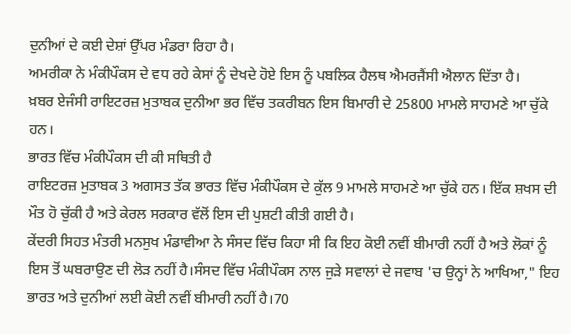ਦੁਨੀਆਂ ਦੇ ਕਈ ਦੇਸ਼ਾਂ ਉੱਪਰ ਮੰਡਰਾ ਰਿਹਾ ਹੈ।
ਅਮਰੀਕਾ ਨੇ ਮੰਕੀਪੌਕਸ ਦੇ ਵਧ ਰਹੇ ਕੇਸਾਂ ਨੂੰ ਦੇਖਦੇ ਹੋਏ ਇਸ ਨੂੰ ਪਬਲਿਕ ਹੈਲਥ ਐਮਰਜੈਂਸੀ ਐਲਾਨ ਦਿੱਤਾ ਹੈ।
ਖ਼ਬਰ ਏਜੰਸੀ ਰਾਇਟਰਜ਼ ਮੁਤਾਬਕ ਦੁਨੀਆ ਭਰ ਵਿੱਚ ਤਕਰੀਬਨ ਇਸ ਬਿਮਾਰੀ ਦੇ 25800 ਮਾਮਲੇ ਸਾਹਮਣੇ ਆ ਚੁੱਕੇ ਹਨ।
ਭਾਰਤ ਵਿੱਚ ਮੰਕੀਪੌਕਸ ਦੀ ਕੀ ਸਥਿਤੀ ਹੈ
ਰਾਇਟਰਜ਼ ਮੁਤਾਬਕ 3 ਅਗਸਤ ਤੱਕ ਭਾਰਤ ਵਿੱਚ ਮੰਕੀਪੌਕਸ ਦੇ ਕੁੱਲ 9 ਮਾਮਲੇ ਸਾਹਮਣੇ ਆ ਚੁੱਕੇ ਹਨ। ਇੱਕ ਸ਼ਖਸ ਦੀ ਮੌਤ ਹੋ ਚੁੱਕੀ ਹੈ ਅਤੇ ਕੇਰਲ ਸਰਕਾਰ ਵੱਲੋਂ ਇਸ ਦੀ ਪੁਸ਼ਟੀ ਕੀਤੀ ਗਈ ਹੈ।
ਕੇਂਦਰੀ ਸਿਹਤ ਮੰਤਰੀ ਮਨਸੁਖ ਮੰਡਾਵੀਆ ਨੇ ਸੰਸਦ ਵਿੱਚ ਕਿਹਾ ਸੀ ਕਿ ਇਹ ਕੋਈ ਨਵੀਂ ਬੀਮਾਰੀ ਨਹੀਂ ਹੈ ਅਤੇ ਲੋਕਾਂ ਨੂੰ ਇਸ ਤੋਂ ਘਬਰਾਉਣ ਦੀ ਲੋੜ ਨਹੀਂ ਹੈ।ਸੰਸਦ ਵਿੱਚ ਮੰਕੀਪੌਕਸ ਨਾਲ ਜੁੜੇ ਸਵਾਲਾਂ ਦੇ ਜਵਾਬ 'ਚ ਉਨ੍ਹਾਂ ਨੇ ਆਖਿਆ," ਇਹ ਭਾਰਤ ਅਤੇ ਦੁਨੀਆਂ ਲਈ ਕੋਈ ਨਵੀਂ ਬੀਮਾਰੀ ਨਹੀਂ ਹੈ।70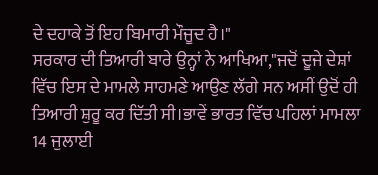ਦੇ ਦਹਾਕੇ ਤੋਂ ਇਹ ਬਿਮਾਰੀ ਮੌਜੂਦ ਹੈ।"
ਸਰਕਾਰ ਦੀ ਤਿਆਰੀ ਬਾਰੇ ਉਨ੍ਹਾਂ ਨੇ ਆਖਿਆ,"ਜਦੋਂ ਦੂਜੇ ਦੇਸ਼ਾਂ ਵਿੱਚ ਇਸ ਦੇ ਮਾਮਲੇ ਸਾਹਮਣੇ ਆਉਣ ਲੱਗੇ ਸਨ ਅਸੀਂ ਉਦੋਂ ਹੀ ਤਿਆਰੀ ਸ਼ੁਰੂ ਕਰ ਦਿੱਤੀ ਸੀ।ਭਾਵੇਂ ਭਾਰਤ ਵਿੱਚ ਪਹਿਲਾਂ ਮਾਮਲਾ 14 ਜੁਲਾਈ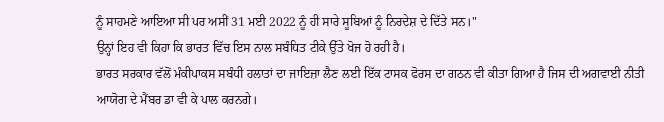ਨੂੰ ਸਾਹਮਣੇ ਆਇਆ ਸੀ ਪਰ ਅਸੀਂ 31 ਮਈ 2022 ਨੂੰ ਹੀ ਸਾਰੇ ਸੂਬਿਆਂ ਨੂੰ ਨਿਰਦੇਸ਼ ਦੇ ਦਿੱਤੇ ਸਨ।"
ਉਨ੍ਹਾਂ ਇਹ ਵੀ ਕਿਹਾ ਕਿ ਭਾਰਤ ਵਿੱਚ ਇਸ ਨਾਲ ਸਬੰਧਿਤ ਟੀਕੇ ਉੱਤੇ ਖੋਜ ਹੋ ਰਹੀ ਹੈ।
ਭਾਰਤ ਸਰਕਾਰ ਵੱਲੋਂ ਮੰਕੀਪਾਕਸ ਸਬੰਧੀ ਹਲਾਤਾਂ ਦਾ ਜਾਇਜ਼ਾ ਲੈਣ ਲਈ ਇੱਕ ਟਾਸਕ ਫੋਰਸ ਦਾ ਗਠਨ ਵੀ ਕੀਤਾ ਗਿਆ ਹੈ ਜਿਸ ਦੀ ਅਗਵਾਈ ਨੀਤੀ ਆਯੋਗ ਦੇ ਮੈਂਬਰ ਡਾ ਵੀ ਕੇ ਪਾਲ ਕਰਨਗੇ।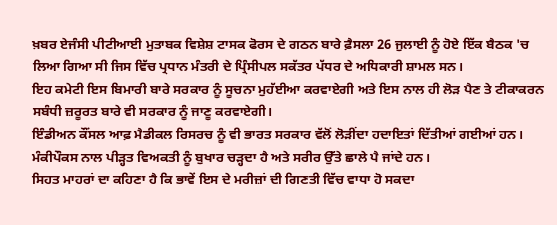ਖ਼ਬਰ ਏਜੰਸੀ ਪੀਟੀਆਈ ਮੁਤਾਬਕ ਵਿਸ਼ੇਸ਼ ਟਾਸਕ ਫੋਰਸ ਦੇ ਗਠਨ ਬਾਰੇ ਫ਼ੈਸਲਾ 26 ਜੁਲਾਈ ਨੂੰ ਹੋਏ ਇੱਕ ਬੈਠਕ 'ਚ ਲਿਆ ਗਿਆ ਸੀ ਜਿਸ ਵਿੱਚ ਪ੍ਰਧਾਨ ਮੰਤਰੀ ਦੇ ਪ੍ਰਿੰਸੀਪਲ ਸਕੱਤਰ ਪੱਧਰ ਦੇ ਅਧਿਕਾਰੀ ਸ਼ਾਮਲ ਸਨ।
ਇਹ ਕਮੇਟੀ ਇਸ ਬਿਮਾਰੀ ਬਾਰੇ ਸਰਕਾਰ ਨੂੰ ਸੂਚਨਾ ਮੁਹੱਈਆ ਕਰਵਾਏਗੀ ਅਤੇ ਇਸ ਨਾਲ ਹੀ ਲੋੜ ਪੈਣ ਤੇ ਟੀਕਾਕਰਨ ਸਬੰਧੀ ਜ਼ਰੂਰਤ ਬਾਰੇ ਵੀ ਸਰਕਾਰ ਨੂੰ ਜਾਣੂ ਕਰਵਾਏਗੀ।
ਇੰਡੀਅਨ ਕੌਂਸਲ ਆਫ਼ ਮੈਡੀਕਲ ਰਿਸਰਚ ਨੂੰ ਵੀ ਭਾਰਤ ਸਰਕਾਰ ਵੱਲੋਂ ਲੋੜੀਂਦਾ ਹਦਾਇਤਾਂ ਦਿੱਤੀਆਂ ਗਈਆਂ ਹਨ।
ਮੰਕੀਪੌਕਸ ਨਾਲ ਪੀੜ੍ਹਤ ਵਿਅਕਤੀ ਨੂੰ ਬੁਖਾਰ ਚੜ੍ਹਦਾ ਹੈ ਅਤੇ ਸਰੀਰ ਉੱਤੇ ਛਾਲੇ ਪੈ ਜਾਂਦੇ ਹਨ।
ਸਿਹਤ ਮਾਹਰਾਂ ਦਾ ਕਹਿਣਾ ਹੈ ਕਿ ਭਾਵੇਂ ਇਸ ਦੇ ਮਰੀਜ਼ਾਂ ਦੀ ਗਿਣਤੀ ਵਿੱਚ ਵਾਧਾ ਹੋ ਸਕਦਾ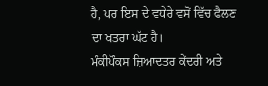ਹੈ, ਪਰ ਇਸ ਦੇ ਵਧੇਰੇ ਵਸੋਂ ਵਿੱਚ ਫੈਲਣ ਦਾ ਖਤਰਾ ਘੱਟ ਹੈ।
ਮੰਕੀਪੌਕਸ ਜ਼ਿਆਦਤਰ ਕੇਂਦਰੀ ਅਤੇ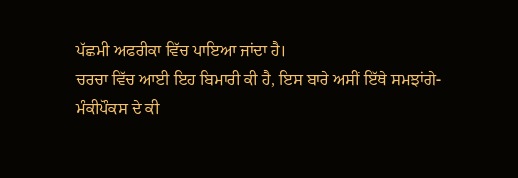ਪੱਛਮੀ ਅਫਰੀਕਾ ਵਿੱਚ ਪਾਇਆ ਜਾਂਦਾ ਹੈ।
ਚਰਚਾ ਵਿੱਚ ਆਈ ਇਹ ਬਿਮਾਰੀ ਕੀ ਹੈ, ਇਸ ਬਾਰੇ ਅਸੀਂ ਇੱਥੇ ਸਮਝਾਂਗੇ-
ਮੰਕੀਪੌਕਸ ਦੇ ਕੀ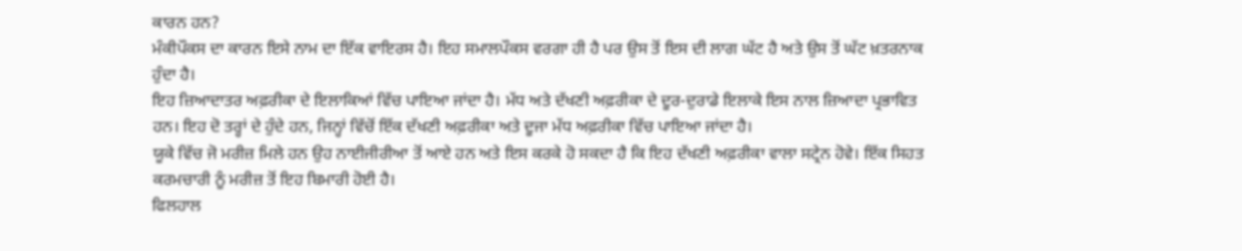ਕਾਰਨ ਹਨ?
ਮੰਕੀਪੌਕਸ ਦਾ ਕਾਰਨ ਇਸੇ ਨਾਮ ਦਾ ਇੱਕ ਵਾਇਰਸ ਹੈ। ਇਹ ਸਮਾਲਪੌਕਸ ਵਰਗਾ ਹੀ ਹੈ ਪਰ ਉਸ ਤੋਂ ਇਸ ਦੀ ਲਾਗ ਘੱਟ ਹੈ ਅਤੇ ਉਸ ਤੋਂ ਘੱਟ ਖ਼ਤਰਨਾਕ ਹੁੰਦਾ ਹੈ।
ਇਹ ਜ਼ਿਆਦਾਤਰ ਅਫ਼ਰੀਕਾ ਦੇ ਇਲਾਕਿਆਂ ਵਿੱਚ ਪਾਇਆ ਜਾਂਦਾ ਹੈ। ਮੱਧ ਅਤੇ ਦੱਖਣੀ ਅਫ਼ਰੀਕਾ ਦੇ ਦੂਰ-ਦੁਰਾਡੇ ਇਲਾਕੇ ਇਸ ਨਾਲ ਜ਼ਿਆਦਾ ਪ੍ਰਭਾਵਿਤ ਹਨ। ਇਹ ਦੋ ਤਰ੍ਹਾਂ ਦੇ ਹੁੰਦੇ ਹਨ, ਜਿਨ੍ਹਾਂ ਵਿੱਚੋਂ ਇੱਕ ਦੱਖਣੀ ਅਫ਼ਰੀਕਾ ਅਤੇ ਦੂਜਾ ਮੱਧ ਅਫ਼ਰੀਕਾ ਵਿੱਚ ਪਾਇਆ ਜਾਂਦਾ ਹੈ।
ਯੂਕੇ ਵਿੱਚ ਜੋ ਮਰੀਜ਼ ਮਿਲੇ ਹਨ ਉਹ ਨਾਈਜੀਰੀਆ ਤੋਂ ਆਏ ਹਨ ਅਤੇ ਇਸ ਕਰਕੇ ਹੋ ਸਕਦਾ ਹੈ ਕਿ ਇਹ ਦੱਖਣੀ ਅਫ਼ਰੀਕਾ ਵਾਲਾ ਸਟ੍ਰੇਨ ਹੋਵੇ। ਇੱਕ ਸਿਹਤ ਕਰਮਚਾਰੀ ਨੂੰ ਮਰੀਜ਼ ਤੋਂ ਇਹ ਬਿਮਾਰੀ ਹੋਈ ਹੈ।
ਫਿਲਹਾਲ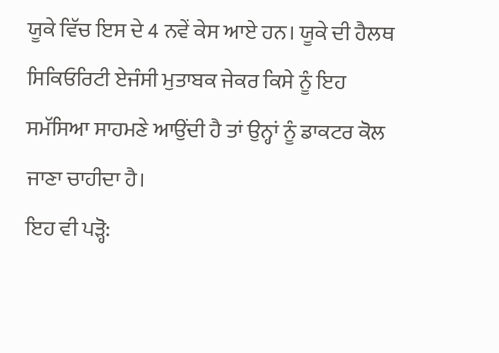ਯੂਕੇ ਵਿੱਚ ਇਸ ਦੇ 4 ਨਵੇਂ ਕੇਸ ਆਏ ਹਨ। ਯੂਕੇ ਦੀ ਹੈਲਥ ਸਿਕਿਓਰਿਟੀ ਏਜੰਸੀ ਮੁਤਾਬਕ ਜੇਕਰ ਕਿਸੇ ਨੂੰ ਇਹ ਸਮੱਸਿਆ ਸਾਹਮਣੇ ਆਉਂਦੀ ਹੈ ਤਾਂ ਉਨ੍ਹਾਂ ਨੂੰ ਡਾਕਟਰ ਕੋਲ ਜਾਣਾ ਚਾਹੀਦਾ ਹੈ।
ਇਹ ਵੀ ਪੜ੍ਹੋ: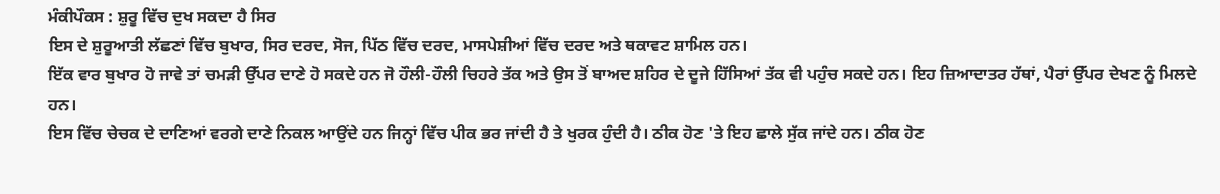ਮੰਕੀਪੌਕਸ : ਸ਼ੁਰੂ ਵਿੱਚ ਦੁਖ ਸਕਦਾ ਹੈ ਸਿਰ
ਇਸ ਦੇ ਸ਼ੁਰੂਆਤੀ ਲੱਛਣਾਂ ਵਿੱਚ ਬੁਖਾਰ, ਸਿਰ ਦਰਦ, ਸੋਜ, ਪਿੱਠ ਵਿੱਚ ਦਰਦ, ਮਾਸਪੇਸ਼ੀਆਂ ਵਿੱਚ ਦਰਦ ਅਤੇ ਥਕਾਵਟ ਸ਼ਾਮਿਲ ਹਨ।
ਇੱਕ ਵਾਰ ਬੁਖਾਰ ਹੋ ਜਾਵੇ ਤਾਂ ਚਮੜੀ ਉੱਪਰ ਦਾਣੇ ਹੋ ਸਕਦੇ ਹਨ ਜੋ ਹੌਲੀ-ਹੌਲੀ ਚਿਹਰੇ ਤੱਕ ਅਤੇ ਉਸ ਤੋਂ ਬਾਅਦ ਸ਼ਹਿਰ ਦੇ ਦੂਜੇ ਹਿੱਸਿਆਂ ਤੱਕ ਵੀ ਪਹੁੰਚ ਸਕਦੇ ਹਨ। ਇਹ ਜ਼ਿਆਦਾਤਰ ਹੱਥਾਂ, ਪੈਰਾਂ ਉੱਪਰ ਦੇਖਣ ਨੂੰ ਮਿਲਦੇ ਹਨ।
ਇਸ ਵਿੱਚ ਚੇਚਕ ਦੇ ਦਾਣਿਆਂ ਵਰਗੇ ਦਾਣੇ ਨਿਕਲ ਆਉਂਦੇ ਹਨ ਜਿਨ੍ਹਾਂ ਵਿੱਚ ਪੀਕ ਭਰ ਜਾਂਦੀ ਹੈ ਤੇ ਖੁਰਕ ਹੁੰਦੀ ਹੈ। ਠੀਕ ਹੋਣ 'ਤੇ ਇਹ ਛਾਲੇ ਸੁੱਕ ਜਾਂਦੇ ਹਨ। ਠੀਕ ਹੋਣ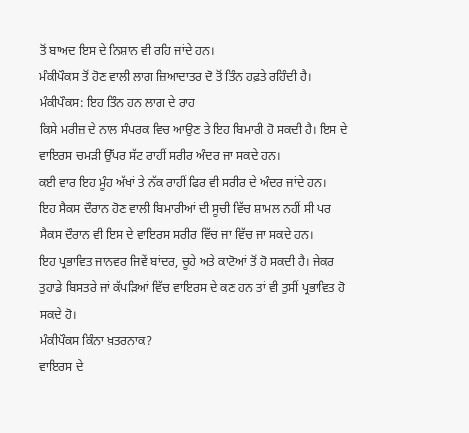ਤੋਂ ਬਾਅਦ ਇਸ ਦੇ ਨਿਸ਼ਾਨ ਵੀ ਰਹਿ ਜਾਂਦੇ ਹਨ।
ਮੰਕੀਪੌਕਸ ਤੋਂ ਹੋਣ ਵਾਲੀ ਲਾਗ ਜ਼ਿਆਦਾਤਰ ਦੋ ਤੋਂ ਤਿੰਨ ਹਫ਼ਤੇ ਰਹਿੰਦੀ ਹੈ।
ਮੰਕੀਪੌਕਸ: ਇਹ ਤਿੰਨ ਹਨ ਲਾਗ ਦੇ ਰਾਹ
ਕਿਸੇ ਮਰੀਜ਼ ਦੇ ਨਾਲ ਸੰਪਰਕ ਵਿਚ ਆਉਣ ਤੇ ਇਹ ਬਿਮਾਰੀ ਹੋ ਸਕਦੀ ਹੈ। ਇਸ ਦੇ ਵਾਇਰਸ ਚਮੜੀ ਉੱਪਰ ਸੱਟ ਰਾਹੀਂ ਸਰੀਰ ਅੰਦਰ ਜਾ ਸਕਦੇ ਹਨ।
ਕਈ ਵਾਰ ਇਹ ਮੂੰਹ ਅੱਖਾਂ ਤੇ ਨੱਕ ਰਾਹੀਂ ਫਿਰ ਵੀ ਸਰੀਰ ਦੇ ਅੰਦਰ ਜਾਂਦੇ ਹਨ।
ਇਹ ਸੈਕਸ ਦੌਰਾਨ ਹੋਣ ਵਾਲੀ ਬਿਮਾਰੀਆਂ ਦੀ ਸੂਚੀ ਵਿੱਚ ਸ਼ਾਮਲ ਨਹੀਂ ਸੀ ਪਰ ਸੈਕਸ ਦੌਰਾਨ ਵੀ ਇਸ ਦੇ ਵਾਇਰਸ ਸਰੀਰ ਵਿੱਚ ਜਾ ਵਿੱਚ ਜਾ ਸਕਦੇ ਹਨ।
ਇਹ ਪ੍ਰਭਾਵਿਤ ਜਾਨਵਰ ਜਿਵੇਂ ਬਾਂਦਰ, ਚੂਹੇ ਅਤੇ ਕਾਟੋਆਂ ਤੋਂ ਹੋ ਸਕਦੀ ਹੈ। ਜੇਕਰ ਤੁਹਾਡੇ ਬਿਸਤਰੇ ਜਾਂ ਕੱਪੜਿਆਂ ਵਿੱਚ ਵਾਇਰਸ ਦੇ ਕਣ ਹਨ ਤਾਂ ਵੀ ਤੁਸੀਂ ਪ੍ਰਭਾਵਿਤ ਹੋ ਸਕਦੇ ਹੋ।
ਮੰਕੀਪੌਕਸ ਕਿੰਨਾ ਖ਼ਤਰਨਾਕ?
ਵਾਇਰਸ ਦੇ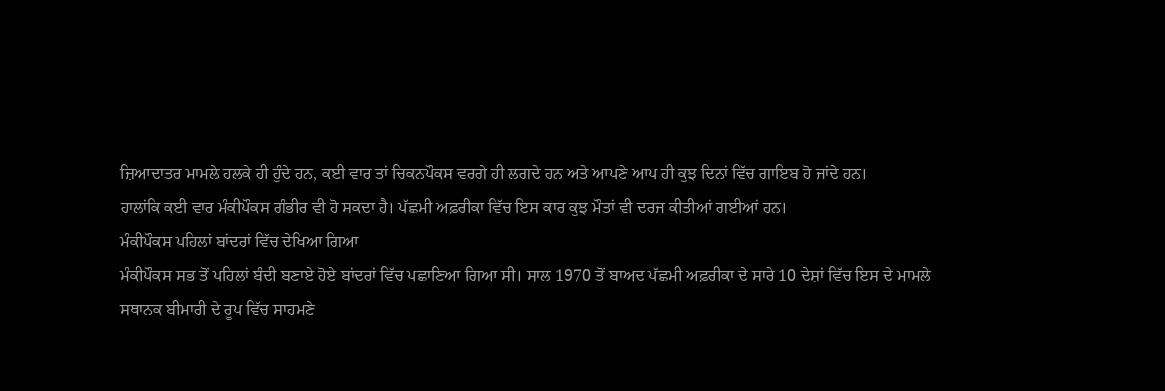ਜ਼ਿਆਦਾਤਰ ਮਾਮਲੇ ਹਲਕੇ ਹੀ ਹੁੰਦੇ ਹਨ, ਕਈ ਵਾਰ ਤਾਂ ਚਿਕਨਪੌਕਸ ਵਰਗੇ ਹੀ ਲਗਦੇ ਹਨ ਅਤੇ ਆਪਣੇ ਆਪ ਹੀ ਕੁਝ ਦਿਨਾਂ ਵਿੱਚ ਗਾਇਬ ਹੋ ਜਾਂਦੇ ਹਨ।
ਹਾਲਾਂਕਿ ਕਈ ਵਾਰ ਮੰਕੀਪੌਕਸ ਗੰਭੀਰ ਵੀ ਹੋ ਸਕਦਾ ਹੈ। ਪੱਛਮੀ ਅਫ਼ਰੀਕਾ ਵਿੱਚ ਇਸ ਕਾਰ ਕੁਝ ਮੌਤਾਂ ਵੀ ਦਰਜ ਕੀਤੀਆਂ ਗਈਆਂ ਹਨ।
ਮੰਕੀਪੌਕਸ ਪਹਿਲਾਂ ਬਾਂਦਰਾਂ ਵਿੱਚ ਦੇਖਿਆ ਗਿਆ
ਮੰਕੀਪੌਕਸ ਸਭ ਤੋਂ ਪਹਿਲਾਂ ਬੰਦੀ ਬਣਾਏ ਹੋਏ ਬਾਂਦਰਾਂ ਵਿੱਚ ਪਛਾਣਿਆ ਗਿਆ ਸੀ। ਸਾਲ 1970 ਤੋਂ ਬਾਅਦ ਪੱਛਮੀ ਅਫ਼ਰੀਕਾ ਦੇ ਸਾਰੇ 10 ਦੇਸ਼ਾਂ ਵਿੱਚ ਇਸ ਦੇ ਮਾਮਲੇ ਸਥਾਨਕ ਬੀਮਾਰੀ ਦੇ ਰੂਪ ਵਿੱਚ ਸਾਹਮਣੇ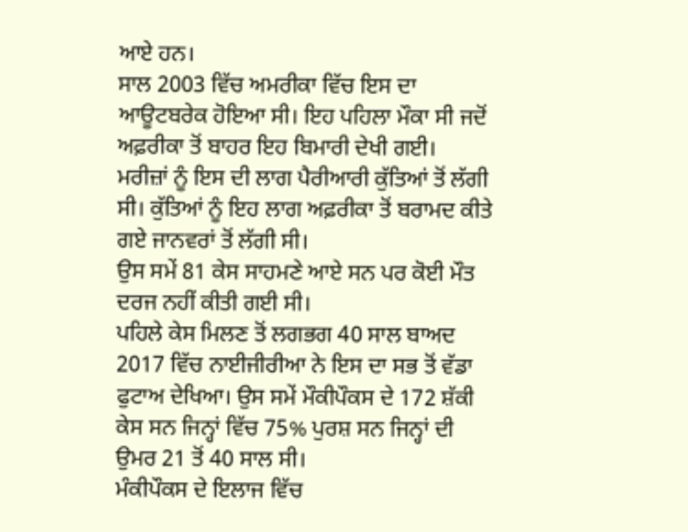ਆਏ ਹਨ।
ਸਾਲ 2003 ਵਿੱਚ ਅਮਰੀਕਾ ਵਿੱਚ ਇਸ ਦਾ ਆਊਟਬਰੇਕ ਹੋਇਆ ਸੀ। ਇਹ ਪਹਿਲਾ ਮੌਕਾ ਸੀ ਜਦੋਂ ਅਫ਼ਰੀਕਾ ਤੋਂ ਬਾਹਰ ਇਹ ਬਿਮਾਰੀ ਦੇਖੀ ਗਈ।
ਮਰੀਜ਼ਾਂ ਨੂੰ ਇਸ ਦੀ ਲਾਗ ਪੈਰੀਆਰੀ ਕੁੱਤਿਆਂ ਤੋਂ ਲੱਗੀ ਸੀ। ਕੁੱਤਿਆਂ ਨੂੰ ਇਹ ਲਾਗ ਅਫ਼ਰੀਕਾ ਤੋਂ ਬਰਾਮਦ ਕੀਤੇ ਗਏ ਜਾਨਵਰਾਂ ਤੋਂ ਲੱਗੀ ਸੀ।
ਉਸ ਸਮੇਂ 81 ਕੇਸ ਸਾਹਮਣੇ ਆਏ ਸਨ ਪਰ ਕੋਈ ਮੌਤ ਦਰਜ ਨਹੀਂ ਕੀਤੀ ਗਈ ਸੀ।
ਪਹਿਲੇ ਕੇਸ ਮਿਲਣ ਤੋਂ ਲਗਭਗ 40 ਸਾਲ ਬਾਅਦ 2017 ਵਿੱਚ ਨਾਈਜੀਰੀਆ ਨੇ ਇਸ ਦਾ ਸਭ ਤੋਂ ਵੱਡਾ ਫੁਟਾਅ ਦੇਖਿਆ। ਉਸ ਸਮੇਂ ਮੌਕੀਪੌਕਸ ਦੇ 172 ਸ਼ੱਕੀ ਕੇਸ ਸਨ ਜਿਨ੍ਹਾਂ ਵਿੱਚ 75% ਪੁਰਸ਼ ਸਨ ਜਿਨ੍ਹਾਂ ਦੀ ਉਮਰ 21 ਤੋਂ 40 ਸਾਲ ਸੀ।
ਮੰਕੀਪੌਕਸ ਦੇ ਇਲਾਜ ਵਿੱਚ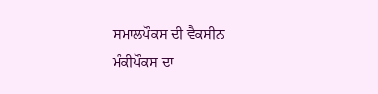ਸਮਾਲਪੌਕਸ ਦੀ ਵੈਕਸੀਨ
ਮੰਕੀਪੌਕਸ ਦਾ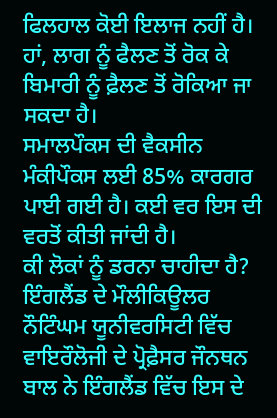ਫਿਲਹਾਲ ਕੋਈ ਇਲਾਜ ਨਹੀਂ ਹੈ। ਹਾਂ, ਲਾਗ ਨੂੰ ਫੈਲਣ ਤੋਂ ਰੋਕ ਕੇ ਬਿਮਾਰੀ ਨੂੰ ਫ਼ੈਲਣ ਤੋਂ ਰੋਕਿਆ ਜਾ ਸਕਦਾ ਹੈ।
ਸਮਾਲਪੌਕਸ ਦੀ ਵੈਕਸੀਨ ਮੰਕੀਪੌਕਸ ਲਈ 85% ਕਾਰਗਰ ਪਾਈ ਗਈ ਹੈ। ਕਈ ਵਰ ਇਸ ਦੀ ਵਰਤੋਂ ਕੀਤੀ ਜਾਂਦੀ ਹੈ।
ਕੀ ਲੋਕਾਂ ਨੂੰ ਡਰਨਾ ਚਾਹੀਦਾ ਹੈ?
ਇੰਗਲੈਂਡ ਦੇ ਮੌਲੀਕਿਊਲਰ ਨੌਟਿੰਘਮ ਯੂਨੀਵਰਸਿਟੀ ਵਿੱਚ ਵਾਇਰੌਲੋਜੀ ਦੇ ਪ੍ਰੋਫ਼ੈਸਰ ਜੌਨਥਨ ਬਾਲ ਨੇ ਇੰਗਲੈਂਡ ਵਿੱਚ ਇਸ ਦੇ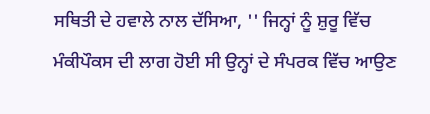ਸਥਿਤੀ ਦੇ ਹਵਾਲੇ ਨਾਲ ਦੱਸਿਆ, '' ਜਿਨ੍ਹਾਂ ਨੂੰ ਸ਼ੁਰੂ ਵਿੱਚ ਮੰਕੀਪੌਕਸ ਦੀ ਲਾਗ ਹੋਈ ਸੀ ਉਨ੍ਹਾਂ ਦੇ ਸੰਪਰਕ ਵਿੱਚ ਆਉਣ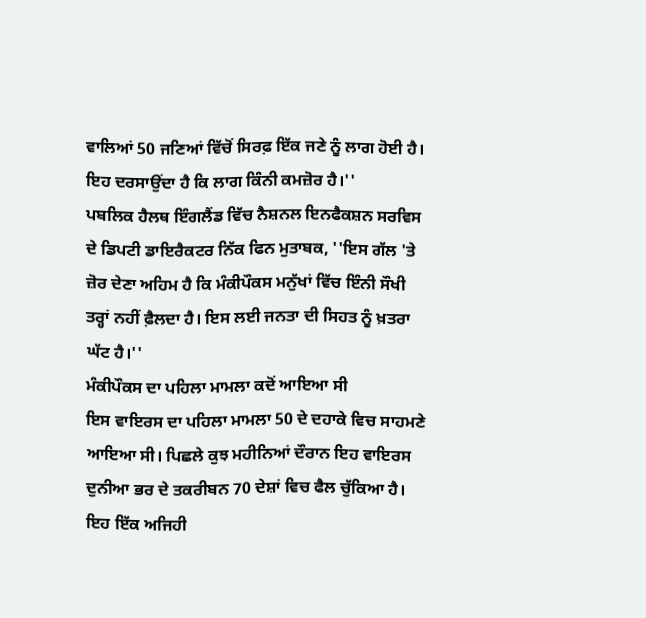ਵਾਲਿਆਂ 50 ਜਣਿਆਂ ਵਿੱਚੋਂ ਸਿਰਫ਼ ਇੱਕ ਜਣੇ ਨੂੰ ਲਾਗ ਹੋਈ ਹੈ। ਇਹ ਦਰਸਾਉਂਦਾ ਹੈ ਕਿ ਲਾਗ ਕਿੰਨੀ ਕਮਜ਼ੋਰ ਹੈ।''
ਪਬਲਿਕ ਹੈਲਥ ਇੰਗਲੈਂਡ ਵਿੱਚ ਨੈਸ਼ਨਲ ਇਨਫੈਕਸ਼ਨ ਸਰਵਿਸ ਦੇ ਡਿਪਟੀ ਡਾਇਰੈਕਟਰ ਨਿੱਕ ਫਿਨ ਮੁਤਾਬਕ, ''ਇਸ ਗੱਲ 'ਤੇ ਜ਼ੋਰ ਦੇਣਾ ਅਹਿਮ ਹੈ ਕਿ ਮੰਕੀਪੌਕਸ ਮਨੁੱਖਾਂ ਵਿੱਚ ਇੰਨੀ ਸੌਖੀ ਤਰ੍ਹਾਂ ਨਹੀਂ ਫ਼ੈਲਦਾ ਹੈ। ਇਸ ਲਈ ਜਨਤਾ ਦੀ ਸਿਹਤ ਨੂੰ ਖ਼ਤਰਾ ਘੱਟ ਹੈ।''
ਮੰਕੀਪੌਕਸ ਦਾ ਪਹਿਲਾ ਮਾਮਲਾ ਕਦੋਂ ਆਇਆ ਸੀ
ਇਸ ਵਾਇਰਸ ਦਾ ਪਹਿਲਾ ਮਾਮਲਾ 50 ਦੇ ਦਹਾਕੇ ਵਿਚ ਸਾਹਮਣੇ ਆਇਆ ਸੀ। ਪਿਛਲੇ ਕੁਝ ਮਹੀਨਿਆਂ ਦੌਰਾਨ ਇਹ ਵਾਇਰਸ ਦੁਨੀਆ ਭਰ ਦੇ ਤਕਰੀਬਨ 70 ਦੇਸ਼ਾਂ ਵਿਚ ਫੈਲ ਚੁੱਕਿਆ ਹੈ।
ਇਹ ਇੱਕ ਅਜਿਹੀ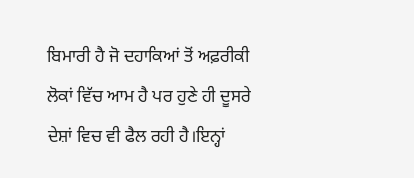ਬਿਮਾਰੀ ਹੈ ਜੋ ਦਹਾਕਿਆਂ ਤੋਂ ਅਫ਼ਰੀਕੀ ਲੋਕਾਂ ਵਿੱਚ ਆਮ ਹੈ ਪਰ ਹੁਣੇ ਹੀ ਦੂਸਰੇ ਦੇਸ਼ਾਂ ਵਿਚ ਵੀ ਫੈਲ ਰਹੀ ਹੈ।ਇਨ੍ਹਾਂ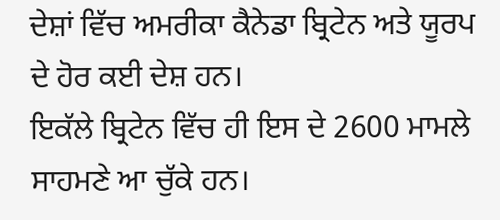ਦੇਸ਼ਾਂ ਵਿੱਚ ਅਮਰੀਕਾ ਕੈਨੇਡਾ ਬ੍ਰਿਟੇਨ ਅਤੇ ਯੂਰਪ ਦੇ ਹੋਰ ਕਈ ਦੇਸ਼ ਹਨ।
ਇਕੱਲੇ ਬ੍ਰਿਟੇਨ ਵਿੱਚ ਹੀ ਇਸ ਦੇ 2600 ਮਾਮਲੇ ਸਾਹਮਣੇ ਆ ਚੁੱਕੇ ਹਨ।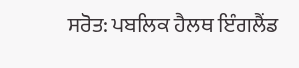ਸਰੋਤ: ਪਬਲਿਕ ਹੈਲਥ ਇੰਗਲੈਂਡ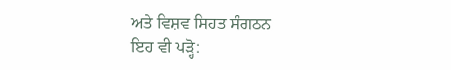ਅਤੇ ਵਿਸ਼ਵ ਸਿਹਤ ਸੰਗਠਨ
ਇਹ ਵੀ ਪੜ੍ਹੋ: